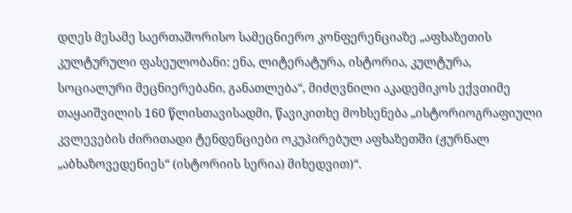დღეს მესამე საერთაშორისო სამეცნიერო კონფერენციაზე „აფხაზეთის კულტურული ფასეულობანი: ენა, ლიტერატურა, ისტორია, კულტურა, სოციალური მეცნიერებანი, განათლება“, მიძღვნილი აკადემიკოს ექვთიმე თაყაიშვილის 160 წლისთავისადმი, წავიკითხე მოხსენება „ისტორიოგრაფიული კვლევების ძირითადი ტენდენციები ოკუპირებულ აფხაზეთში (ჟურნალ „აბხაზოვედენიეს“ (ისტორიის სერია) მიხედვით)“.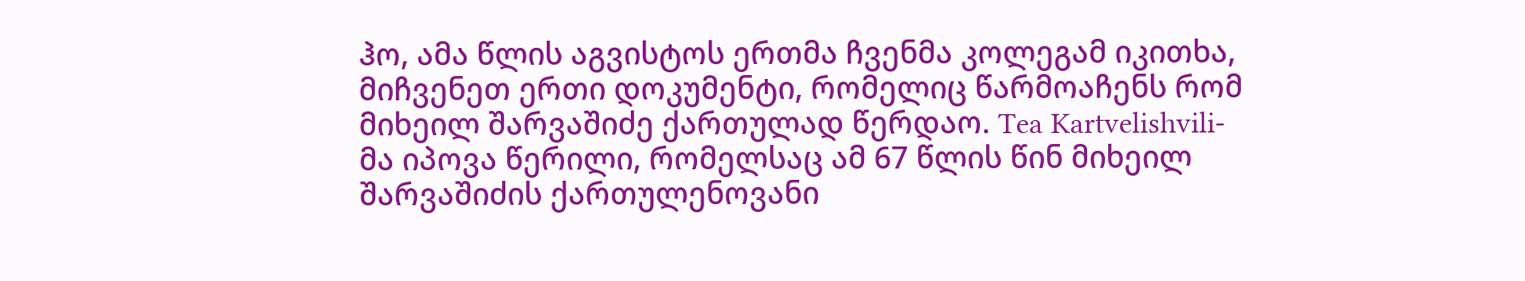ჰო, ამა წლის აგვისტოს ერთმა ჩვენმა კოლეგამ იკითხა, მიჩვენეთ ერთი დოკუმენტი, რომელიც წარმოაჩენს რომ მიხეილ შარვაშიძე ქართულად წერდაო. Tea Kartvelishvili-მა იპოვა წერილი, რომელსაც ამ 67 წლის წინ მიხეილ შარვაშიძის ქართულენოვანი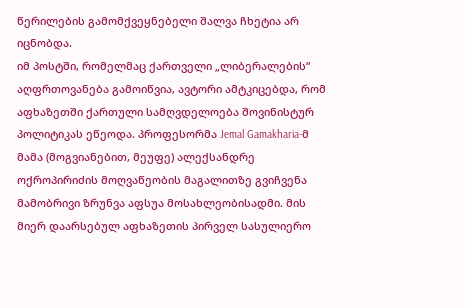წერილების გამომქვეყნებელი შალვა ჩხეტია არ იცნობდა.
იმ პოსტში, რომელმაც ქართველი „ლიბერალების“ აღფრთოვანება გამოიწვია, ავტორი ამტკიცებდა, რომ აფხაზეთში ქართული სამღვდელოება შოვინისტურ პოლიტიკას ეწეოდა. პროფესორმა Jemal Gamakharia-მ მამა (მოგვიანებით, მეუფე) ალექსანდრე ოქროპირიძის მოღვაწეობის მაგალითზე გვიჩვენა მამობრივი ზრუნვა აფსუა მოსახლეობისადმი. მის მიერ დაარსებულ აფხაზეთის პირველ სასულიერო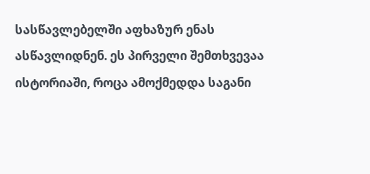სასწავლებელში აფხაზურ ენას ასწავლიდნენ. ეს პირველი შემთხვევაა ისტორიაში, როცა ამოქმედდა საგანი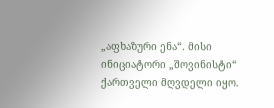„აფხაზური ენა“. მისი ინიციატორი „შოვინისტი“ ქართველი მღვდელი იყო.